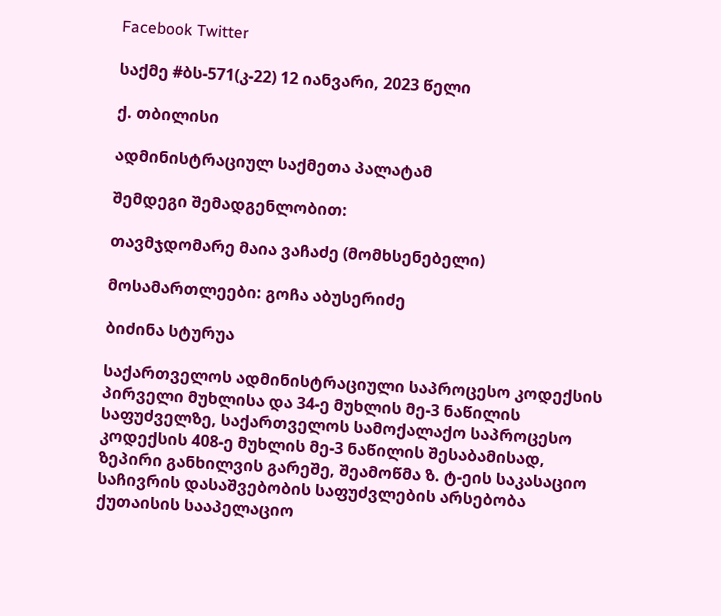Facebook Twitter

საქმე #ბს-571(კ-22) 12 იანვარი, 2023 წელი

ქ. თბილისი

ადმინისტრაციულ საქმეთა პალატამ

შემდეგი შემადგენლობით:

თავმჯდომარე მაია ვაჩაძე (მომხსენებელი)

მოსამართლეები: გოჩა აბუსერიძე

ბიძინა სტურუა

საქართველოს ადმინისტრაციული საპროცესო კოდექსის პირველი მუხლისა და 34-ე მუხლის მე-3 ნაწილის საფუძველზე, საქართველოს სამოქალაქო საპროცესო კოდექსის 408-ე მუხლის მე-3 ნაწილის შესაბამისად, ზეპირი განხილვის გარეშე, შეამოწმა ზ. ტ-ეის საკასაციო საჩივრის დასაშვებობის საფუძვლების არსებობა ქუთაისის სააპელაციო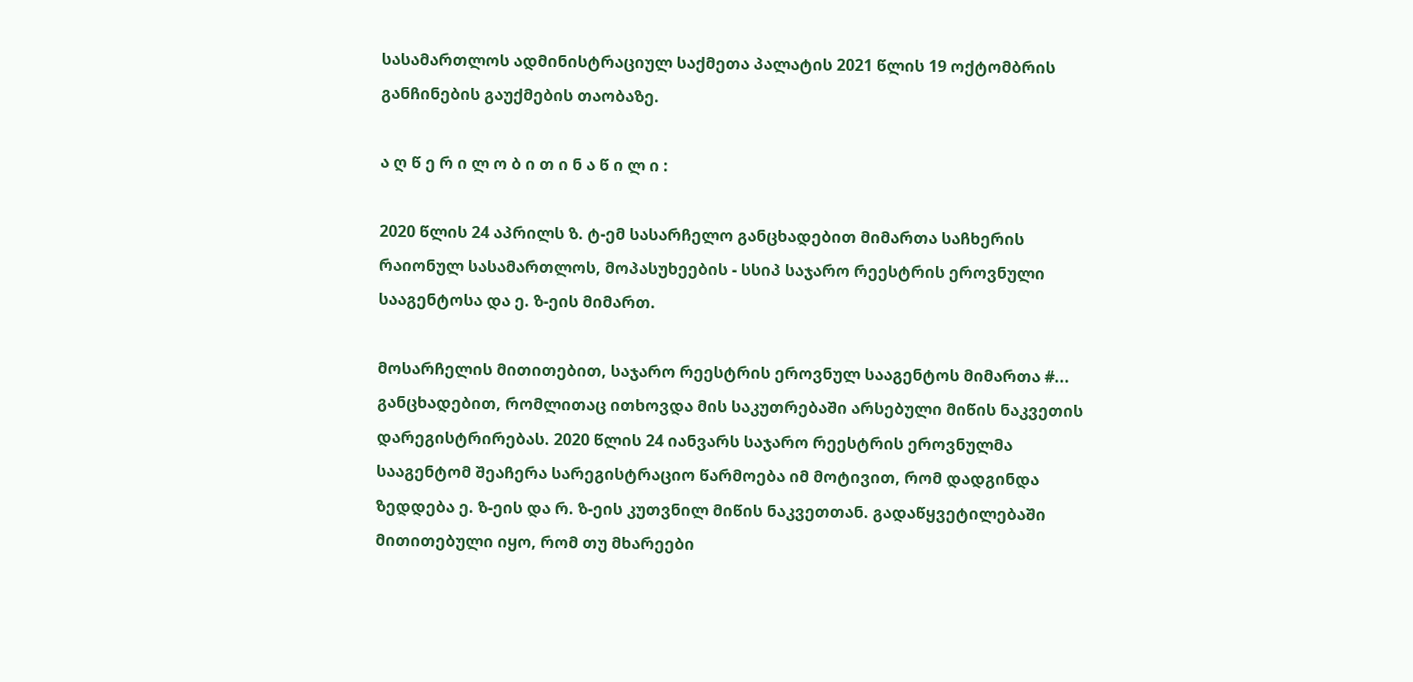სასამართლოს ადმინისტრაციულ საქმეთა პალატის 2021 წლის 19 ოქტომბრის განჩინების გაუქმების თაობაზე.

ა ღ წ ე რ ი ლ ო ბ ი თ ი ნ ა წ ი ლ ი :

2020 წლის 24 აპრილს ზ. ტ-ემ სასარჩელო განცხადებით მიმართა საჩხერის რაიონულ სასამართლოს, მოპასუხეების - სსიპ საჯარო რეესტრის ეროვნული სააგენტოსა და ე. ზ-ეის მიმართ.

მოსარჩელის მითითებით, საჯარო რეესტრის ეროვნულ სააგენტოს მიმართა #... განცხადებით, რომლითაც ითხოვდა მის საკუთრებაში არსებული მიწის ნაკვეთის დარეგისტრირებას. 2020 წლის 24 იანვარს საჯარო რეესტრის ეროვნულმა სააგენტომ შეაჩერა სარეგისტრაციო წარმოება იმ მოტივით, რომ დადგინდა ზედდება ე. ზ-ეის და რ. ზ-ეის კუთვნილ მიწის ნაკვეთთან. გადაწყვეტილებაში მითითებული იყო, რომ თუ მხარეები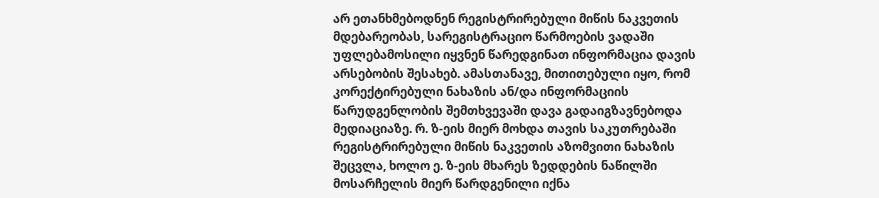არ ეთანხმებოდნენ რეგისტრირებული მიწის ნაკვეთის მდებარეობას, სარეგისტრაციო წარმოების ვადაში უფლებამოსილი იყვნენ წარედგინათ ინფორმაცია დავის არსებობის შესახებ. ამასთანავე, მითითებული იყო, რომ კორექტირებული ნახაზის ან/და ინფორმაციის წარუდგენლობის შემთხვევაში დავა გადაიგზავნებოდა მედიაციაზე. რ. ზ-ეის მიერ მოხდა თავის საკუთრებაში რეგისტრირებული მიწის ნაკვეთის აზომვითი ნახაზის შეცვლა, ხოლო ე. ზ-ეის მხარეს ზედდების ნაწილში მოსარჩელის მიერ წარდგენილი იქნა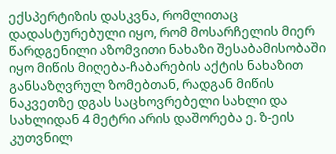ექსპერტიზის დასკვნა, რომლითაც დადასტურებული იყო, რომ მოსარჩელის მიერ წარდგენილი აზომვითი ნახაზი შესაბამისობაში იყო მიწის მიღება-ჩაბარების აქტის ნახაზით განსაზღვრულ ზომებთან, რადგან მიწის ნაკვეთზე დგას საცხოვრებელი სახლი და სახლიდან 4 მეტრი არის დაშორება ე. ზ-ეის კუთვნილ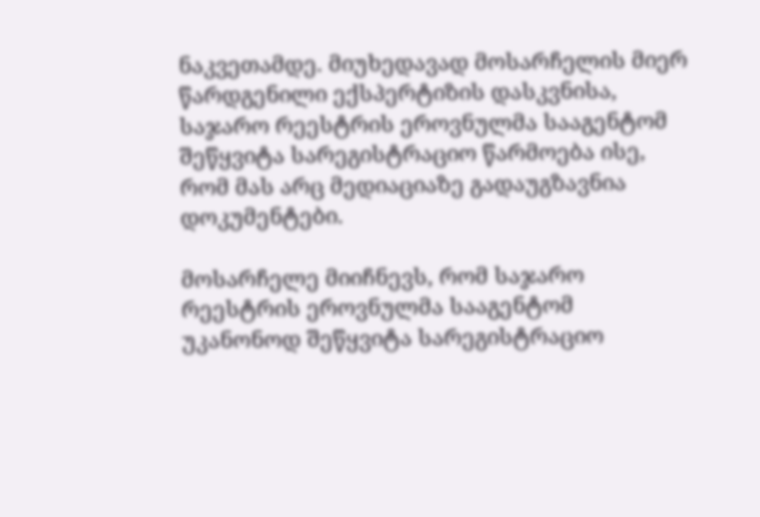ნაკვეთამდე. მიუხედავად მოსარჩელის მიერ წარდგენილი ექსპერტიზის დასკვნისა, საჯარო რეესტრის ეროვნულმა სააგენტომ შეწყვიტა სარეგისტრაციო წარმოება ისე, რომ მას არც მედიაციაზე გადაუგზავნია დოკუმენტები.

მოსარჩელე მიიჩნევს, რომ საჯარო რეესტრის ეროვნულმა სააგენტომ უკანონოდ შეწყვიტა სარეგისტრაციო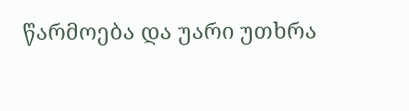წარმოება და უარი უთხრა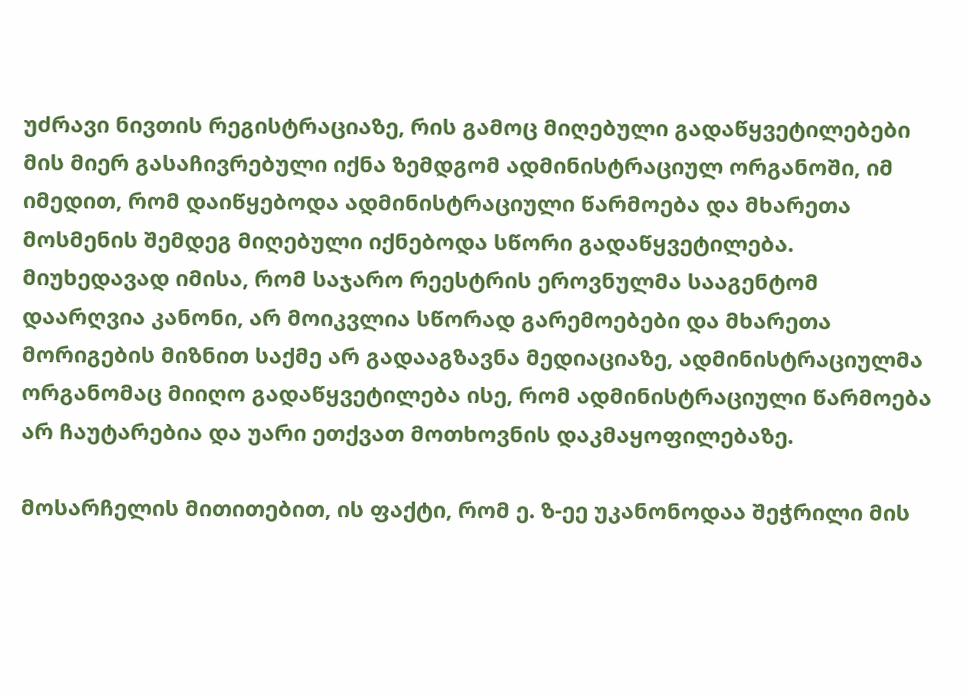უძრავი ნივთის რეგისტრაციაზე, რის გამოც მიღებული გადაწყვეტილებები მის მიერ გასაჩივრებული იქნა ზემდგომ ადმინისტრაციულ ორგანოში, იმ იმედით, რომ დაიწყებოდა ადმინისტრაციული წარმოება და მხარეთა მოსმენის შემდეგ მიღებული იქნებოდა სწორი გადაწყვეტილება. მიუხედავად იმისა, რომ საჯარო რეესტრის ეროვნულმა სააგენტომ დაარღვია კანონი, არ მოიკვლია სწორად გარემოებები და მხარეთა მორიგების მიზნით საქმე არ გადააგზავნა მედიაციაზე, ადმინისტრაციულმა ორგანომაც მიიღო გადაწყვეტილება ისე, რომ ადმინისტრაციული წარმოება არ ჩაუტარებია და უარი ეთქვათ მოთხოვნის დაკმაყოფილებაზე.

მოსარჩელის მითითებით, ის ფაქტი, რომ ე. ზ-ეე უკანონოდაა შეჭრილი მის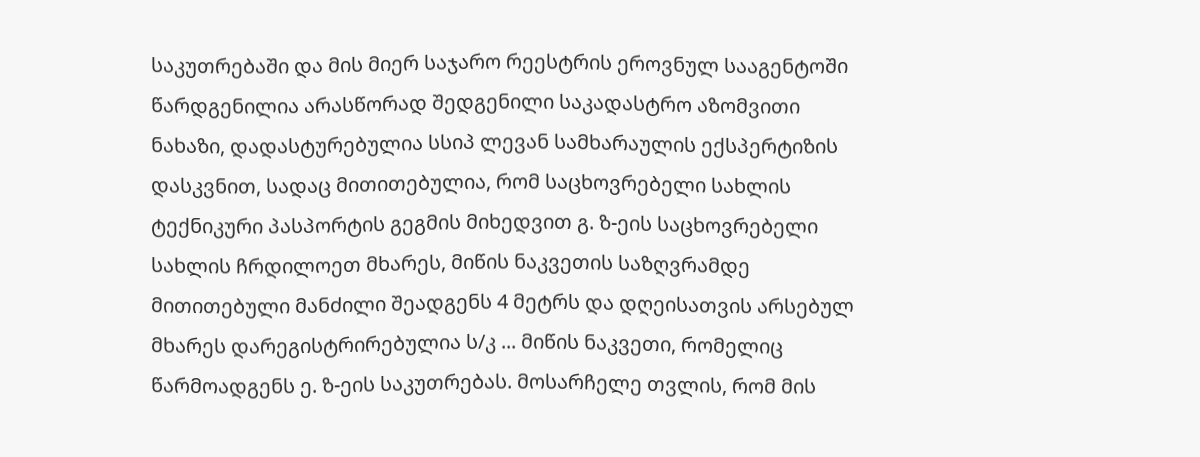საკუთრებაში და მის მიერ საჯარო რეესტრის ეროვნულ სააგენტოში წარდგენილია არასწორად შედგენილი საკადასტრო აზომვითი ნახაზი, დადასტურებულია სსიპ ლევან სამხარაულის ექსპერტიზის დასკვნით, სადაც მითითებულია, რომ საცხოვრებელი სახლის ტექნიკური პასპორტის გეგმის მიხედვით გ. ზ-ეის საცხოვრებელი სახლის ჩრდილოეთ მხარეს, მიწის ნაკვეთის საზღვრამდე მითითებული მანძილი შეადგენს 4 მეტრს და დღეისათვის არსებულ მხარეს დარეგისტრირებულია ს/კ ... მიწის ნაკვეთი, რომელიც წარმოადგენს ე. ზ-ეის საკუთრებას. მოსარჩელე თვლის, რომ მის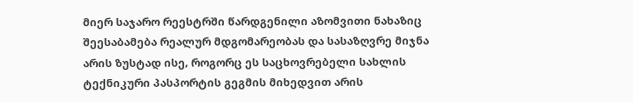მიერ საჯარო რეესტრში წარდგენილი აზომვითი ნახაზიც შეესაბამება რეალურ მდგომარეობას და სასაზღვრე მიჯნა არის ზუსტად ისე, როგორც ეს საცხოვრებელი სახლის ტექნიკური პასპორტის გეგმის მიხედვით არის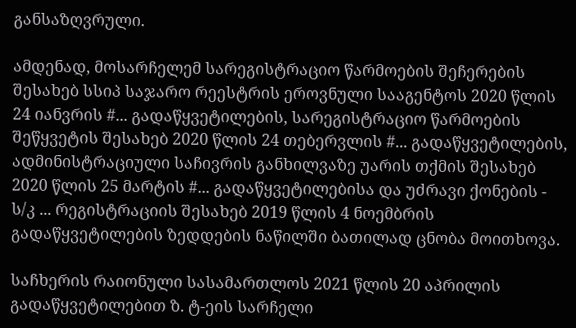განსაზღვრული.

ამდენად, მოსარჩელემ სარეგისტრაციო წარმოების შეჩერების შესახებ სსიპ საჯარო რეესტრის ეროვნული სააგენტოს 2020 წლის 24 იანვრის #... გადაწყვეტილების, სარეგისტრაციო წარმოების შეწყვეტის შესახებ 2020 წლის 24 თებერვლის #... გადაწყვეტილების, ადმინისტრაციული საჩივრის განხილვაზე უარის თქმის შესახებ 2020 წლის 25 მარტის #... გადაწყვეტილებისა და უძრავი ქონების - ს/კ ... რეგისტრაციის შესახებ 2019 წლის 4 ნოემბრის გადაწყვეტილების ზედდების ნაწილში ბათილად ცნობა მოითხოვა.

საჩხერის რაიონული სასამართლოს 2021 წლის 20 აპრილის გადაწყვეტილებით ზ. ტ-ეის სარჩელი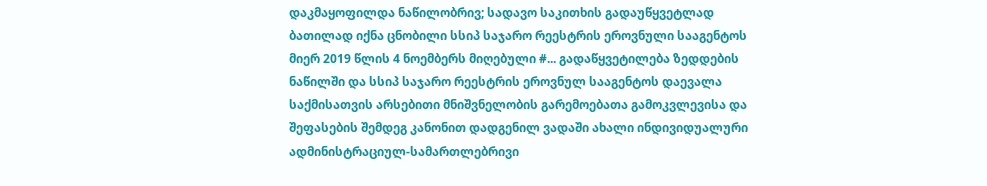დაკმაყოფილდა ნაწილობრივ; სადავო საკითხის გადაუწყვეტლად ბათილად იქნა ცნობილი სსიპ საჯარო რეესტრის ეროვნული სააგენტოს მიერ 2019 წლის 4 ნოემბერს მიღებული #... გადაწყვეტილება ზედდების ნაწილში და სსიპ საჯარო რეესტრის ეროვნულ სააგენტოს დაევალა საქმისათვის არსებითი მნიშვნელობის გარემოებათა გამოკვლევისა და შეფასების შემდეგ კანონით დადგენილ ვადაში ახალი ინდივიდუალური ადმინისტრაციულ-სამართლებრივი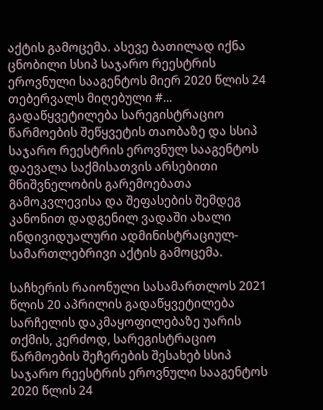აქტის გამოცემა. ასევე ბათილად იქნა ცნობილი სსიპ საჯარო რეესტრის ეროვნული სააგენტოს მიერ 2020 წლის 24 თებერვალს მიღებული #... გადაწყვეტილება სარეგისტრაციო წარმოების შეწყვეტის თაობაზე და სსიპ საჯარო რეესტრის ეროვნულ სააგენტოს დაევალა საქმისათვის არსებითი მნიშვნელობის გარემოებათა გამოკვლევისა და შეფასების შემდეგ კანონით დადგენილ ვადაში ახალი ინდივიდუალური ადმინისტრაციულ-სამართლებრივი აქტის გამოცემა.

საჩხერის რაიონული სასამართლოს 2021 წლის 20 აპრილის გადაწყვეტილება სარჩელის დაკმაყოფილებაზე უარის თქმის, კერძოდ, სარეგისტრაციო წარმოების შეჩერების შესახებ სსიპ საჯარო რეესტრის ეროვნული სააგენტოს 2020 წლის 24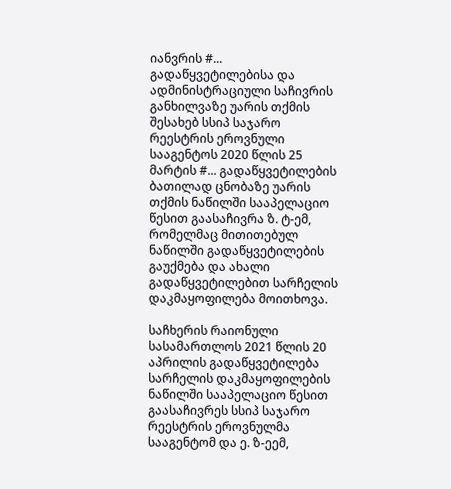იანვრის #... გადაწყვეტილებისა და ადმინისტრაციული საჩივრის განხილვაზე უარის თქმის შესახებ სსიპ საჯარო რეესტრის ეროვნული სააგენტოს 2020 წლის 25 მარტის #... გადაწყვეტილების ბათილად ცნობაზე უარის თქმის ნაწილში სააპელაციო წესით გაასაჩივრა ზ. ტ-ემ, რომელმაც მითითებულ ნაწილში გადაწყვეტილების გაუქმება და ახალი გადაწყვეტილებით სარჩელის დაკმაყოფილება მოითხოვა.

საჩხერის რაიონული სასამართლოს 2021 წლის 20 აპრილის გადაწყვეტილება სარჩელის დაკმაყოფილების ნაწილში სააპელაციო წესით გაასაჩივრეს სსიპ საჯარო რეესტრის ეროვნულმა სააგენტომ და ე. ზ-ეემ,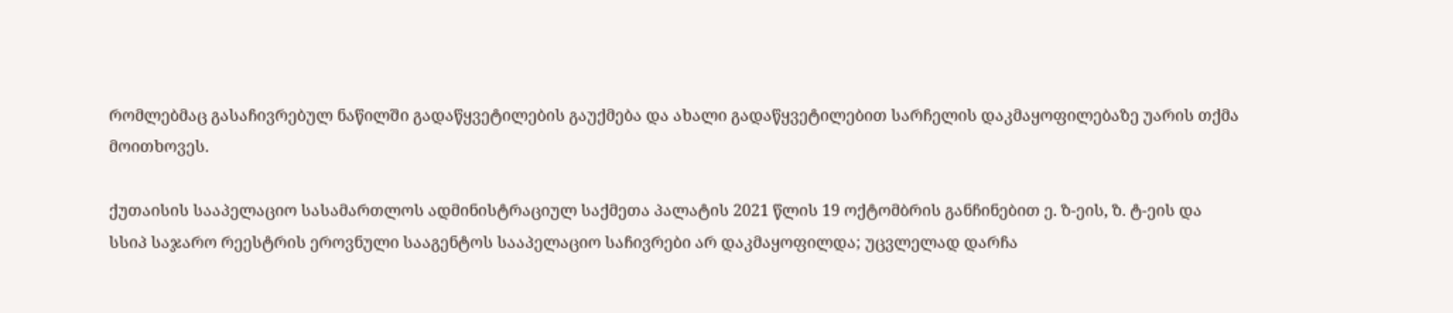რომლებმაც გასაჩივრებულ ნაწილში გადაწყვეტილების გაუქმება და ახალი გადაწყვეტილებით სარჩელის დაკმაყოფილებაზე უარის თქმა მოითხოვეს.

ქუთაისის სააპელაციო სასამართლოს ადმინისტრაციულ საქმეთა პალატის 2021 წლის 19 ოქტომბრის განჩინებით ე. ზ-ეის, ზ. ტ-ეის და სსიპ საჯარო რეესტრის ეროვნული სააგენტოს სააპელაციო საჩივრები არ დაკმაყოფილდა; უცვლელად დარჩა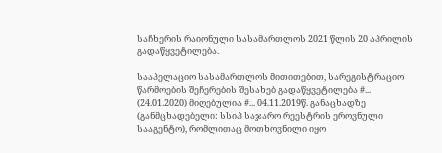საჩხერის რაიონული სასამართლოს 2021 წლის 20 აპრილის გადაწყვეტილება.

სააპელაციო სასამართლოს მითითებით, სარეგისტრაციო წარმოების შეჩერების შესახებ გადაწყვეტილება #... (24.01.2020) მიღებულია #... 04.11.2019წ. განაცხადზე (განმცხადებელი: სსიპ საჯარო რეესტრის ეროვნული სააგენტო), რომლითაც მოთხოვნილი იყო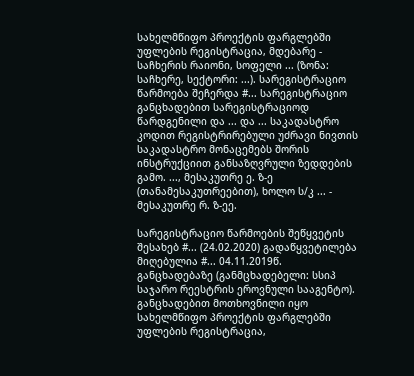სახელმწიფო პროექტის ფარგლებში უფლების რეგისტრაცია, მდებარე - საჩხერის რაიონი, სოფელი ... (ზონა: საჩხერე, სექტორი: ...). სარეგისტრაციო წარმოება შეჩერდა #... სარეგისტრაციო განცხადებით სარეგისტრაციოდ წარდგენილი და ... და ... საკადასტრო კოდით რეგისტრირებული უძრავი ნივთის საკადასტრო მონაცემებს შორის ინსტრუქციით განსაზღვრული ზედდების გამო. ..., მესაკუთრე ე. ზ-ე (თანამესაკუთრეებით), ხოლო ს/კ ... - მესაკუთრე რ. ზ-ეე.

სარეგისტრაციო წარმოების შეწყვეტის შესახებ #... (24.02.2020) გადაწყვეტილება მიღებულია #... 04.11.2019წ. განცხადებაზე (განმცხადებელი: სსიპ საჯარო რეესტრის ეროვნული სააგენტო). განცხადებით მოთხოვნილი იყო სახელმწიფო პროექტის ფარგლებში უფლების რეგისტრაცია,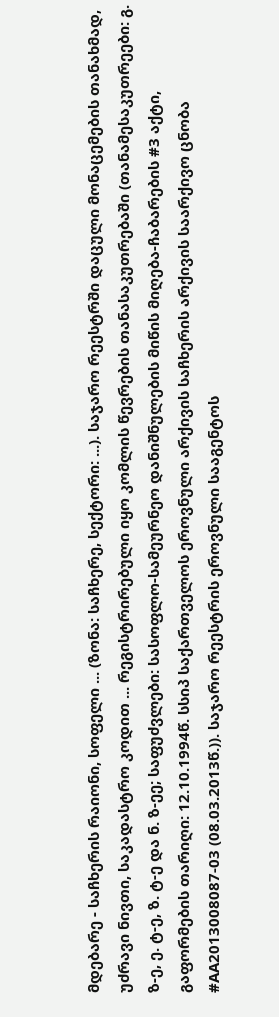მდებარე - საჩხერის რაიონი, სოფელი ... (ზონა: საჩხერე, სექტორი: ...). საჯარო რეესტრში დაცული მონაცემების თანახმად, უძრავი ნივთი, საკადასტრო კოდით ... რეგისტრირებული იყო კომლის წევრების თანასაკუთრებაში (თანამესაკუთრეები: გ. ზ-ე, ე. ტ-ე, ზ. ტ-ე და ნ. ზ-ეე; საფუძვლები: სასოფლო-სამეურნეო დანიშნულების მიწის მიღება-ჩაბარების #3 აქტი, გაფორმების თარიღი: 12.10.1994წ. სსიპ საქართველოს ეროვნული არქივის საჩხერის არქივის საარქივო ცნობა #AA2013008087-03 (08.03.2013წ.)). საჯარო რეესტრის ეროვნული სააგენტოს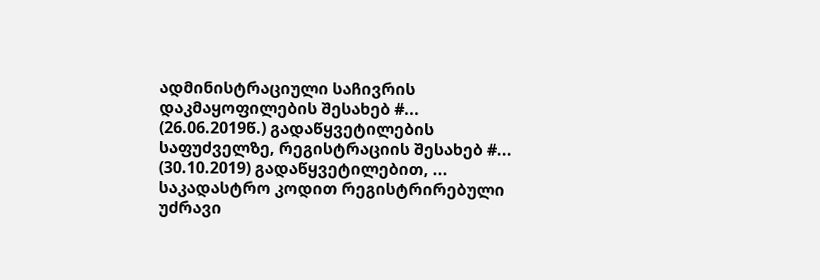ადმინისტრაციული საჩივრის დაკმაყოფილების შესახებ #... (26.06.2019წ.) გადაწყვეტილების საფუძველზე, რეგისტრაციის შესახებ #... (30.10.2019) გადაწყვეტილებით, ... საკადასტრო კოდით რეგისტრირებული უძრავი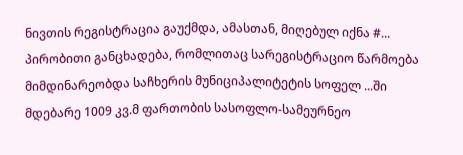ნივთის რეგისტრაცია გაუქმდა, ამასთან, მიღებულ იქნა #... პირობითი განცხადება, რომლითაც სარეგისტრაციო წარმოება მიმდინარეობდა საჩხერის მუნიციპალიტეტის სოფელ ...ში მდებარე 1009 კვ.მ ფართობის სასოფლო-სამეურნეო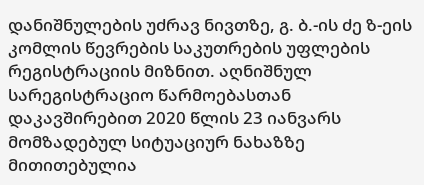დანიშნულების უძრავ ნივთზე, გ. ბ.-ის ძე ზ-ეის კომლის წევრების საკუთრების უფლების რეგისტრაციის მიზნით. აღნიშნულ სარეგისტრაციო წარმოებასთან დაკავშირებით 2020 წლის 23 იანვარს მომზადებულ სიტუაციურ ნახაზზე მითითებულია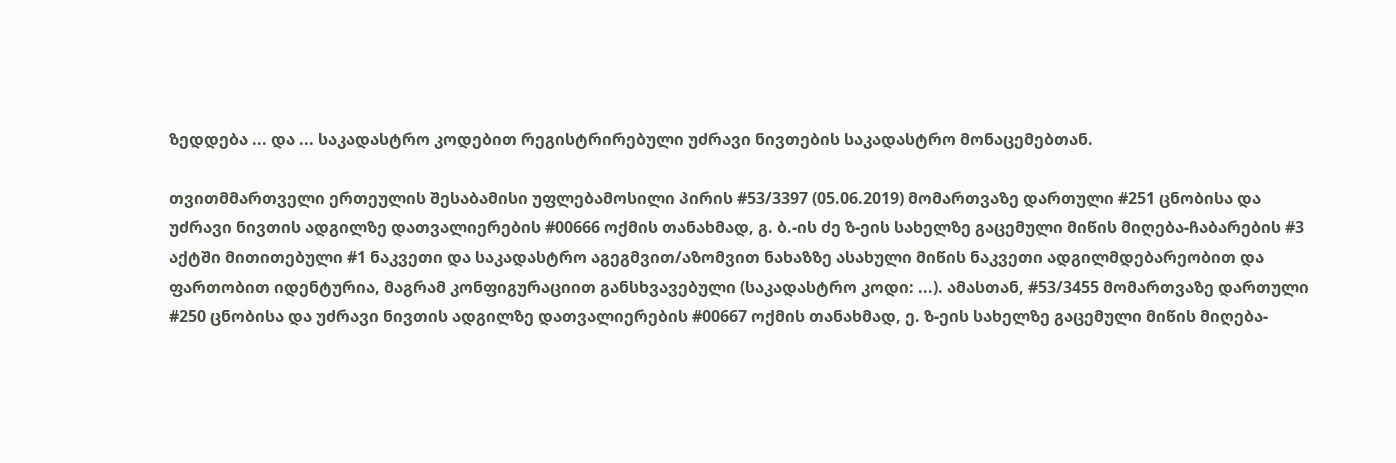ზედდება ... და ... საკადასტრო კოდებით რეგისტრირებული უძრავი ნივთების საკადასტრო მონაცემებთან.

თვითმმართველი ერთეულის შესაბამისი უფლებამოსილი პირის #53/3397 (05.06.2019) მომართვაზე დართული #251 ცნობისა და უძრავი ნივთის ადგილზე დათვალიერების #00666 ოქმის თანახმად, გ. ბ.-ის ძე ზ-ეის სახელზე გაცემული მიწის მიღება-ჩაბარების #3 აქტში მითითებული #1 ნაკვეთი და საკადასტრო აგეგმვით/აზომვით ნახაზზე ასახული მიწის ნაკვეთი ადგილმდებარეობით და ფართობით იდენტურია, მაგრამ კონფიგურაციით განსხვავებული (საკადასტრო კოდი: ...). ამასთან, #53/3455 მომართვაზე დართული #250 ცნობისა და უძრავი ნივთის ადგილზე დათვალიერების #00667 ოქმის თანახმად, ე. ზ-ეის სახელზე გაცემული მიწის მიღება-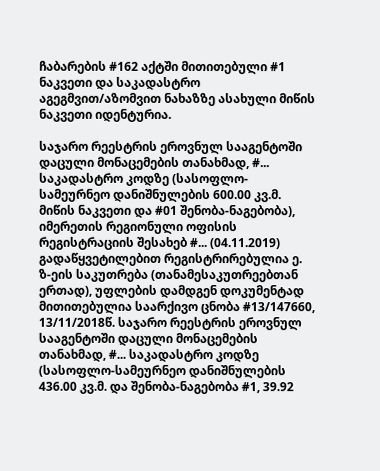ჩაბარების #162 აქტში მითითებული #1 ნაკვეთი და საკადასტრო აგეგმვით/აზომვით ნახაზზე ასახული მიწის ნაკვეთი იდენტურია.

საჯარო რეესტრის ეროვნულ სააგენტოში დაცული მონაცემების თანახმად, #... საკადასტრო კოდზე (სასოფლო-სამეურნეო დანიშნულების 600.00 კვ.მ. მიწის ნაკვეთი და #01 შენობა-ნაგებობა), იმერეთის რეგიონული ოფისის რეგისტრაციის შესახებ #... (04.11.2019) გადაწყვეტილებით რეგისტრირებულია ე. ზ-ეის საკუთრება (თანამესაკუთრეებთან ერთად), უფლების დამდგენ დოკუმენტად მითითებულია საარქივო ცნობა #13/147660, 13/11/2018წ. საჯარო რეესტრის ეროვნულ სააგენტოში დაცული მონაცემების თანახმად, #... საკადასტრო კოდზე (სასოფლო-სამეურნეო დანიშნულების 436.00 კვ.მ. და შენობა-ნაგებობა #1, 39.92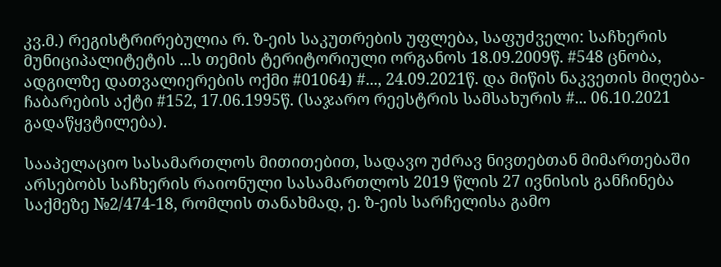კვ.მ.) რეგისტრირებულია რ. ზ-ეის საკუთრების უფლება, საფუძველი: საჩხერის მუნიციპალიტეტის ...ს თემის ტერიტორიული ორგანოს 18.09.2009წ. #548 ცნობა, ადგილზე დათვალიერების ოქმი #01064) #..., 24.09.2021წ. და მიწის ნაკვეთის მიღება-ჩაბარების აქტი #152, 17.06.1995წ. (საჯარო რეესტრის სამსახურის #... 06.10.2021 გადაწყვტილება).

სააპელაციო სასამართლოს მითითებით, სადავო უძრავ ნივთებთან მიმართებაში არსებობს საჩხერის რაიონული სასამართლოს 2019 წლის 27 ივნისის განჩინება საქმეზე №2/474-18, რომლის თანახმად, ე. ზ-ეის სარჩელისა გამო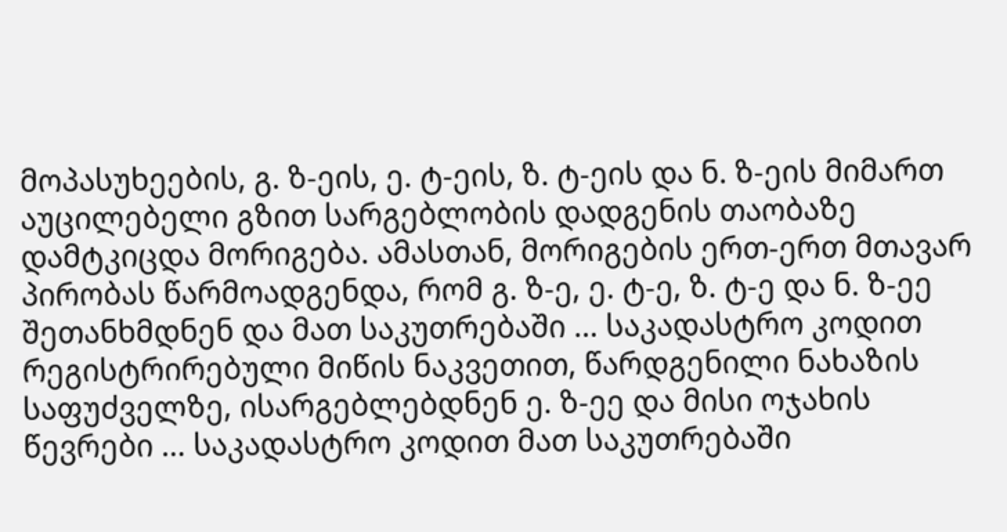მოპასუხეების, გ. ზ-ეის, ე. ტ-ეის, ზ. ტ-ეის და ნ. ზ-ეის მიმართ აუცილებელი გზით სარგებლობის დადგენის თაობაზე დამტკიცდა მორიგება. ამასთან, მორიგების ერთ-ერთ მთავარ პირობას წარმოადგენდა, რომ გ. ზ-ე, ე. ტ-ე, ზ. ტ-ე და ნ. ზ-ეე შეთანხმდნენ და მათ საკუთრებაში ... საკადასტრო კოდით რეგისტრირებული მიწის ნაკვეთით, წარდგენილი ნახაზის საფუძველზე, ისარგებლებდნენ ე. ზ-ეე და მისი ოჯახის წევრები ... საკადასტრო კოდით მათ საკუთრებაში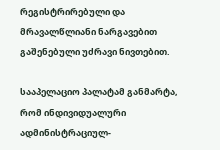რეგისტრირებული და მრავალწლიანი ნარგავებით გაშენებული უძრავი ნივთებით.

სააპელაციო პალატამ განმარტა, რომ ინდივიდუალური ადმინისტრაციულ-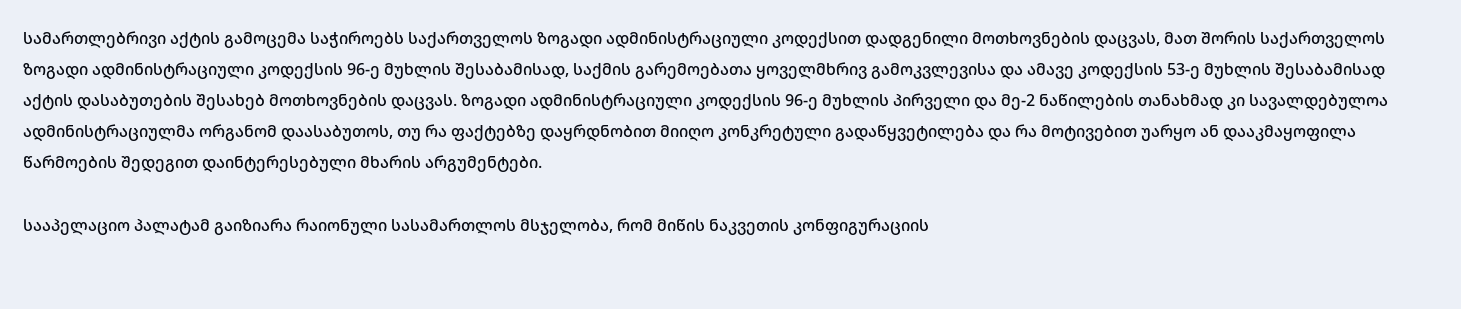სამართლებრივი აქტის გამოცემა საჭიროებს საქართველოს ზოგადი ადმინისტრაციული კოდექსით დადგენილი მოთხოვნების დაცვას, მათ შორის საქართველოს ზოგადი ადმინისტრაციული კოდექსის 96-ე მუხლის შესაბამისად, საქმის გარემოებათა ყოველმხრივ გამოკვლევისა და ამავე კოდექსის 53-ე მუხლის შესაბამისად აქტის დასაბუთების შესახებ მოთხოვნების დაცვას. ზოგადი ადმინისტრაციული კოდექსის 96-ე მუხლის პირველი და მე-2 ნაწილების თანახმად კი სავალდებულოა ადმინისტრაციულმა ორგანომ დაასაბუთოს, თუ რა ფაქტებზე დაყრდნობით მიიღო კონკრეტული გადაწყვეტილება და რა მოტივებით უარყო ან დააკმაყოფილა წარმოების შედეგით დაინტერესებული მხარის არგუმენტები.

სააპელაციო პალატამ გაიზიარა რაიონული სასამართლოს მსჯელობა, რომ მიწის ნაკვეთის კონფიგურაციის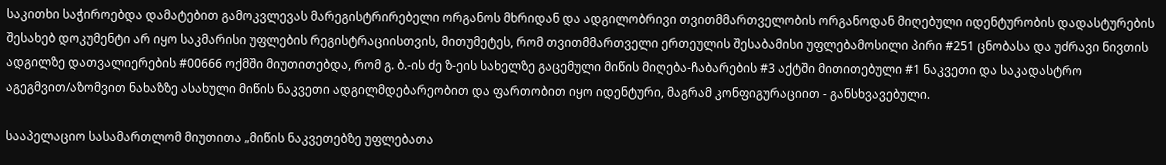საკითხი საჭიროებდა დამატებით გამოკვლევას მარეგისტრირებელი ორგანოს მხრიდან და ადგილობრივი თვითმმართველობის ორგანოდან მიღებული იდენტურობის დადასტურების შესახებ დოკუმენტი არ იყო საკმარისი უფლების რეგისტრაციისთვის, მითუმეტეს, რომ თვითმმართველი ერთეულის შესაბამისი უფლებამოსილი პირი #251 ცნობასა და უძრავი ნივთის ადგილზე დათვალიერების #00666 ოქმში მიუთითებდა, რომ გ. ბ.-ის ძე ზ-ეის სახელზე გაცემული მიწის მიღება-ჩაბარების #3 აქტში მითითებული #1 ნაკვეთი და საკადასტრო აგეგმვით/აზომვით ნახაზზე ასახული მიწის ნაკვეთი ადგილმდებარეობით და ფართობით იყო იდენტური, მაგრამ კონფიგურაციით - განსხვავებული.

სააპელაციო სასამართლომ მიუთითა „მიწის ნაკვეთებზე უფლებათა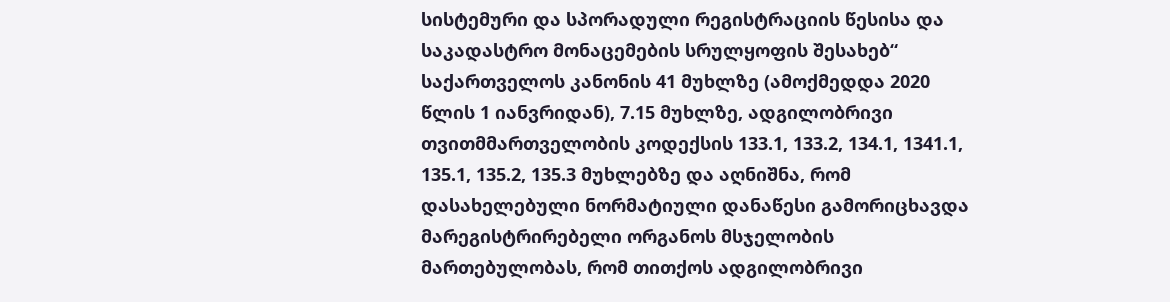სისტემური და სპორადული რეგისტრაციის წესისა და საკადასტრო მონაცემების სრულყოფის შესახებ“ საქართველოს კანონის 41 მუხლზე (ამოქმედდა 2020 წლის 1 იანვრიდან), 7.15 მუხლზე, ადგილობრივი თვითმმართველობის კოდექსის 133.1, 133.2, 134.1, 1341.1, 135.1, 135.2, 135.3 მუხლებზე და აღნიშნა, რომ დასახელებული ნორმატიული დანაწესი გამორიცხავდა მარეგისტრირებელი ორგანოს მსჯელობის მართებულობას, რომ თითქოს ადგილობრივი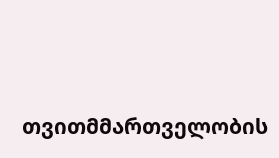თვითმმართველობის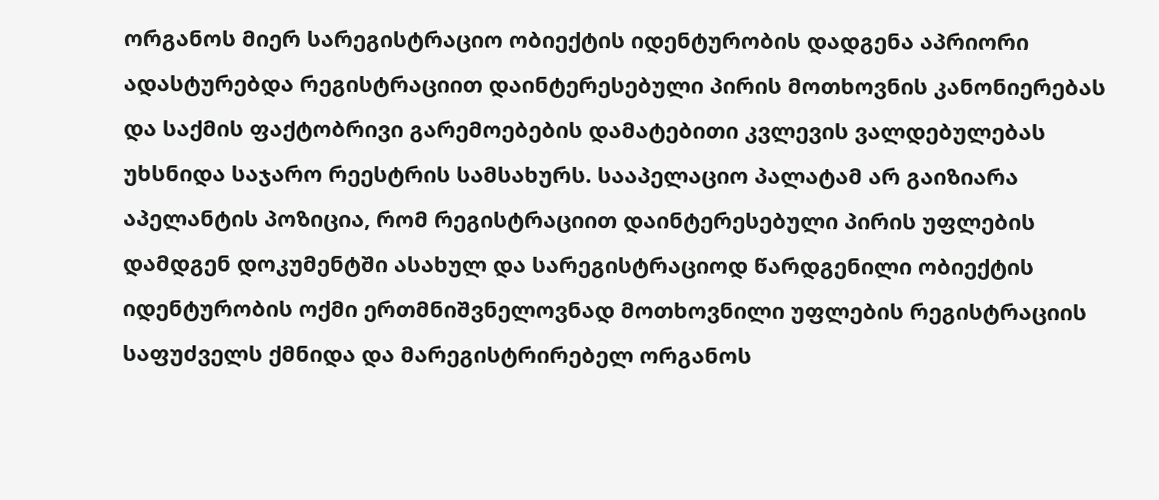ორგანოს მიერ სარეგისტრაციო ობიექტის იდენტურობის დადგენა აპრიორი ადასტურებდა რეგისტრაციით დაინტერესებული პირის მოთხოვნის კანონიერებას და საქმის ფაქტობრივი გარემოებების დამატებითი კვლევის ვალდებულებას უხსნიდა საჯარო რეესტრის სამსახურს. სააპელაციო პალატამ არ გაიზიარა აპელანტის პოზიცია, რომ რეგისტრაციით დაინტერესებული პირის უფლების დამდგენ დოკუმენტში ასახულ და სარეგისტრაციოდ წარდგენილი ობიექტის იდენტურობის ოქმი ერთმნიშვნელოვნად მოთხოვნილი უფლების რეგისტრაციის საფუძველს ქმნიდა და მარეგისტრირებელ ორგანოს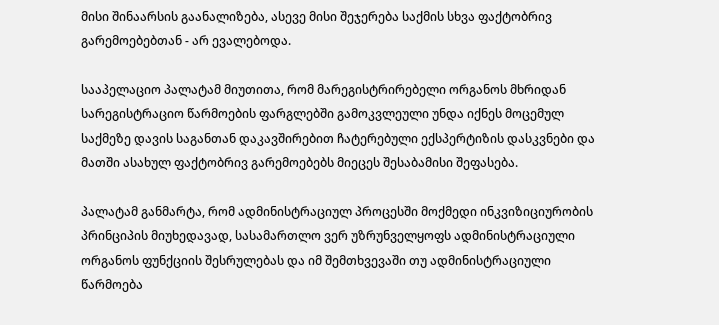მისი შინაარსის გაანალიზება, ასევე მისი შეჯერება საქმის სხვა ფაქტობრივ გარემოებებთან - არ ევალებოდა.

სააპელაციო პალატამ მიუთითა, რომ მარეგისტრირებელი ორგანოს მხრიდან სარეგისტრაციო წარმოების ფარგლებში გამოკვლეული უნდა იქნეს მოცემულ საქმეზე დავის საგანთან დაკავშირებით ჩატერებული ექსპერტიზის დასკვნები და მათში ასახულ ფაქტობრივ გარემოებებს მიეცეს შესაბამისი შეფასება.

პალატამ განმარტა, რომ ადმინისტრაციულ პროცესში მოქმედი ინკვიზიციურობის პრინციპის მიუხედავად, სასამართლო ვერ უზრუნველყოფს ადმინისტრაციული ორგანოს ფუნქციის შესრულებას და იმ შემთხვევაში თუ ადმინისტრაციული წარმოება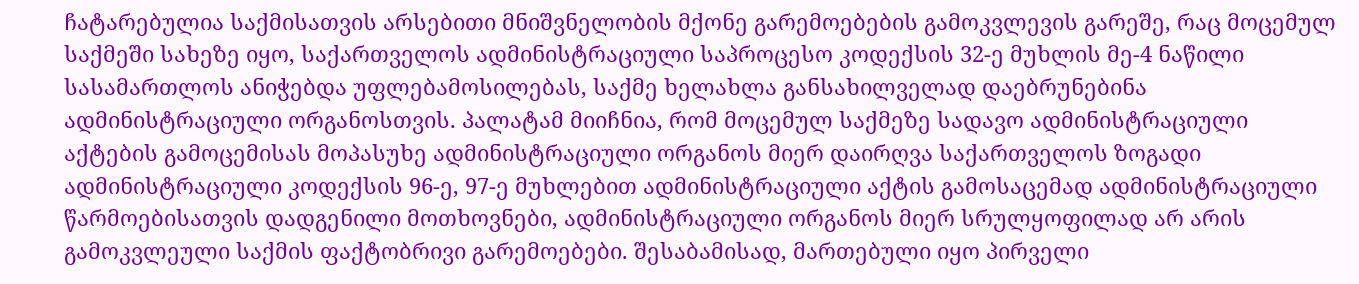ჩატარებულია საქმისათვის არსებითი მნიშვნელობის მქონე გარემოებების გამოკვლევის გარეშე, რაც მოცემულ საქმეში სახეზე იყო, საქართველოს ადმინისტრაციული საპროცესო კოდექსის 32-ე მუხლის მე-4 ნაწილი სასამართლოს ანიჭებდა უფლებამოსილებას, საქმე ხელახლა განსახილველად დაებრუნებინა ადმინისტრაციული ორგანოსთვის. პალატამ მიიჩნია, რომ მოცემულ საქმეზე სადავო ადმინისტრაციული აქტების გამოცემისას მოპასუხე ადმინისტრაციული ორგანოს მიერ დაირღვა საქართველოს ზოგადი ადმინისტრაციული კოდექსის 96-ე, 97-ე მუხლებით ადმინისტრაციული აქტის გამოსაცემად ადმინისტრაციული წარმოებისათვის დადგენილი მოთხოვნები, ადმინისტრაციული ორგანოს მიერ სრულყოფილად არ არის გამოკვლეული საქმის ფაქტობრივი გარემოებები. შესაბამისად, მართებული იყო პირველი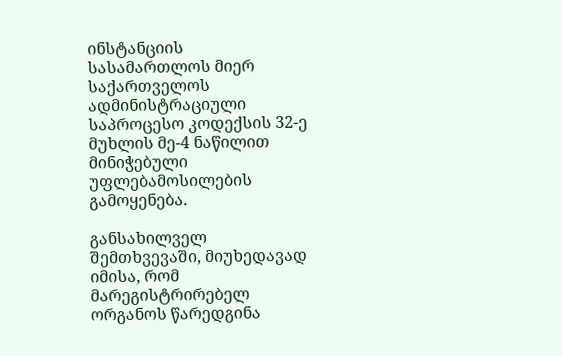ინსტანციის სასამართლოს მიერ საქართველოს ადმინისტრაციული საპროცესო კოდექსის 32-ე მუხლის მე-4 ნაწილით მინიჭებული უფლებამოსილების გამოყენება.

განსახილველ შემთხვევაში, მიუხედავად იმისა, რომ მარეგისტრირებელ ორგანოს წარედგინა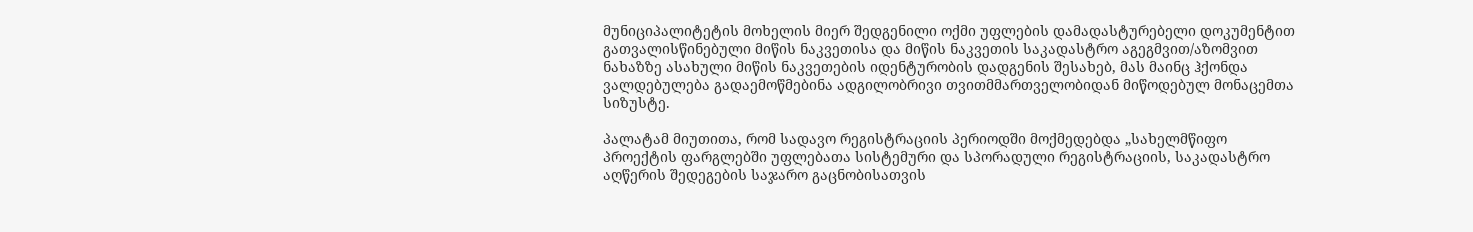მუნიციპალიტეტის მოხელის მიერ შედგენილი ოქმი უფლების დამადასტურებელი დოკუმენტით გათვალისწინებული მიწის ნაკვეთისა და მიწის ნაკვეთის საკადასტრო აგეგმვით/აზომვით ნახაზზე ასახული მიწის ნაკვეთების იდენტურობის დადგენის შესახებ, მას მაინც ჰქონდა ვალდებულება გადაემოწმებინა ადგილობრივი თვითმმართველობიდან მიწოდებულ მონაცემთა სიზუსტე.

პალატამ მიუთითა, რომ სადავო რეგისტრაციის პერიოდში მოქმედებდა „სახელმწიფო პროექტის ფარგლებში უფლებათა სისტემური და სპორადული რეგისტრაციის, საკადასტრო აღწერის შედეგების საჯარო გაცნობისათვის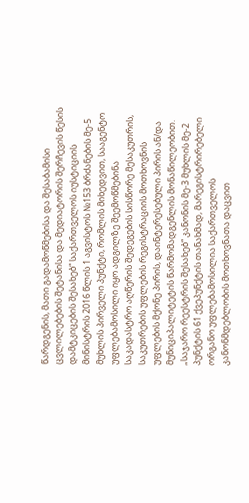წარდგენის, მათი გადამოწმებისა და შესაბამისი ცვლილებების შეტანისა და მედიატორის შერჩევის წესის დამტკიცების შესახებ“ საქართველოს იუსტიციის მინისტრის 2016 წლის 1 აგვისტოს №153 ბრძანების მე-5 მუხლის პირველი პუნქტი, რომლის მიხედვით, სააგენტო უფლებამოსილი იყო ადგილზე შეემოწმებინა საკადასტრო აღწერის შედეგების სისწორე მესაკუთრის, საკუთრების უფლების რეგისტრაციის მოთხოვნის უფლების მქონე პირის, დაინტერესებული პირის ან/და მუნიციპალიტეტის წარმომადგენლის მონაწილეობით. „საჯარო რეესტრის შესახებ“ კანონის მე-3 მუხლის მე-2 პუნქტის 61 ქვეპუნქტის თანახმად, მარეგისტრირებელი ორგანო უფლებამოსილია საქართველოს კანონმდებლობის მოთხოვნათა დაცვით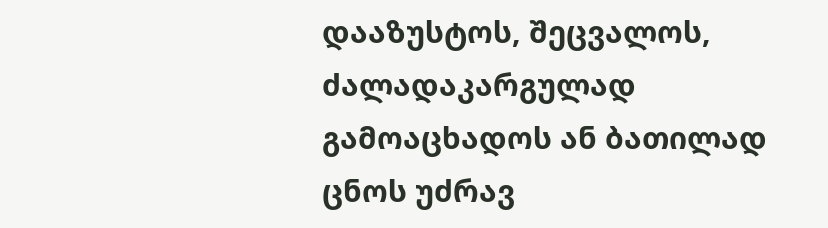დააზუსტოს, შეცვალოს, ძალადაკარგულად გამოაცხადოს ან ბათილად ცნოს უძრავ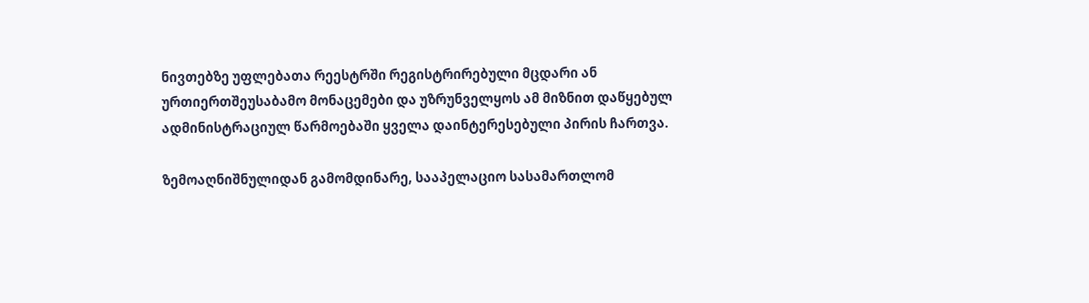ნივთებზე უფლებათა რეესტრში რეგისტრირებული მცდარი ან ურთიერთშეუსაბამო მონაცემები და უზრუნველყოს ამ მიზნით დაწყებულ ადმინისტრაციულ წარმოებაში ყველა დაინტერესებული პირის ჩართვა.

ზემოაღნიშნულიდან გამომდინარე, სააპელაციო სასამართლომ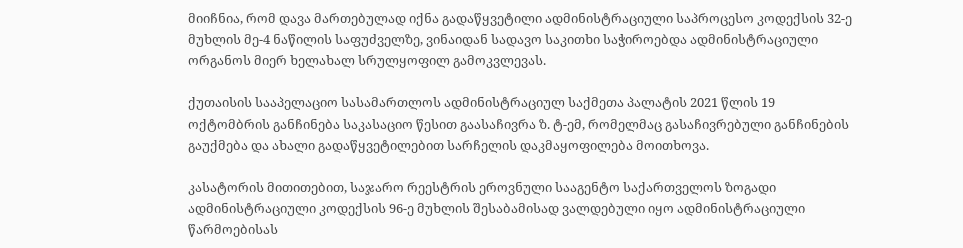მიიჩნია, რომ დავა მართებულად იქნა გადაწყვეტილი ადმინისტრაციული საპროცესო კოდექსის 32-ე მუხლის მე-4 ნაწილის საფუძველზე, ვინაიდან სადავო საკითხი საჭიროებდა ადმინისტრაციული ორგანოს მიერ ხელახალ სრულყოფილ გამოკვლევას.

ქუთაისის სააპელაციო სასამართლოს ადმინისტრაციულ საქმეთა პალატის 2021 წლის 19 ოქტომბრის განჩინება საკასაციო წესით გაასაჩივრა ზ. ტ-ემ, რომელმაც გასაჩივრებული განჩინების გაუქმება და ახალი გადაწყვეტილებით სარჩელის დაკმაყოფილება მოითხოვა.

კასატორის მითითებით, საჯარო რეესტრის ეროვნული სააგენტო საქართველოს ზოგადი ადმინისტრაციული კოდექსის 96-ე მუხლის შესაბამისად ვალდებული იყო ადმინისტრაციული წარმოებისას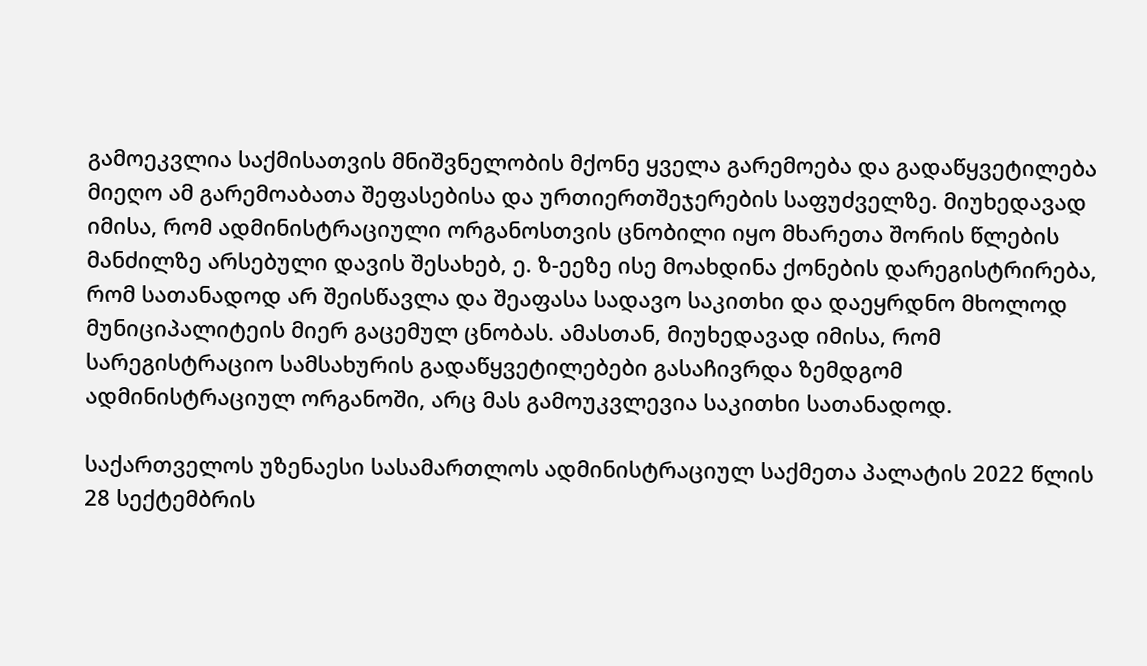გამოეკვლია საქმისათვის მნიშვნელობის მქონე ყველა გარემოება და გადაწყვეტილება მიეღო ამ გარემოაბათა შეფასებისა და ურთიერთშეჯერების საფუძველზე. მიუხედავად იმისა, რომ ადმინისტრაციული ორგანოსთვის ცნობილი იყო მხარეთა შორის წლების მანძილზე არსებული დავის შესახებ, ე. ზ-ეეზე ისე მოახდინა ქონების დარეგისტრირება, რომ სათანადოდ არ შეისწავლა და შეაფასა სადავო საკითხი და დაეყრდნო მხოლოდ მუნიციპალიტეის მიერ გაცემულ ცნობას. ამასთან, მიუხედავად იმისა, რომ სარეგისტრაციო სამსახურის გადაწყვეტილებები გასაჩივრდა ზემდგომ ადმინისტრაციულ ორგანოში, არც მას გამოუკვლევია საკითხი სათანადოდ.

საქართველოს უზენაესი სასამართლოს ადმინისტრაციულ საქმეთა პალატის 2022 წლის 28 სექტემბრის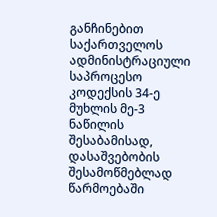განჩინებით საქართველოს ადმინისტრაციული საპროცესო კოდექსის 34-ე მუხლის მე-3 ნაწილის შესაბამისად, დასაშვებობის შესამოწმებლად წარმოებაში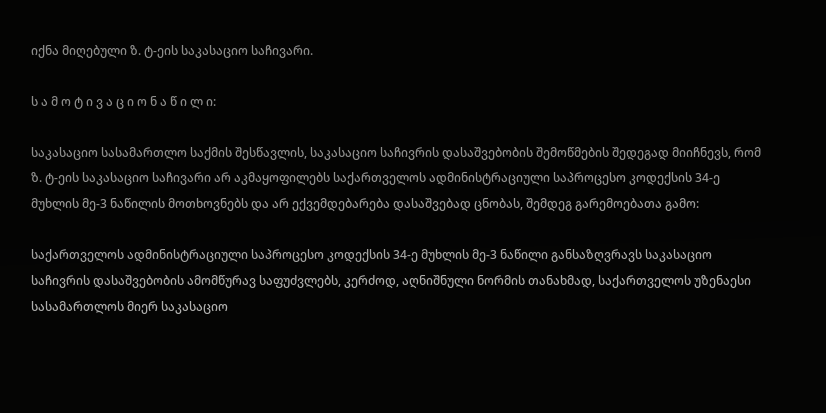იქნა მიღებული ზ. ტ-ეის საკასაციო საჩივარი.

ს ა მ ო ტ ი ვ ა ც ი ო ნ ა წ ი ლ ი:

საკასაციო სასამართლო საქმის შესწავლის, საკასაციო საჩივრის დასაშვებობის შემოწმების შედეგად მიიჩნევს, რომ ზ. ტ-ეის საკასაციო საჩივარი არ აკმაყოფილებს საქართველოს ადმინისტრაციული საპროცესო კოდექსის 34-ე მუხლის მე-3 ნაწილის მოთხოვნებს და არ ექვემდებარება დასაშვებად ცნობას, შემდეგ გარემოებათა გამო:

საქართველოს ადმინისტრაციული საპროცესო კოდექსის 34-ე მუხლის მე-3 ნაწილი განსაზღვრავს საკასაციო საჩივრის დასაშვებობის ამომწურავ საფუძვლებს, კერძოდ, აღნიშნული ნორმის თანახმად, საქართველოს უზენაესი სასამართლოს მიერ საკასაციო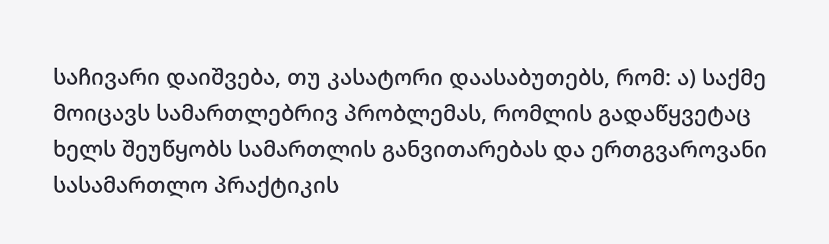საჩივარი დაიშვება, თუ კასატორი დაასაბუთებს, რომ: ა) საქმე მოიცავს სამართლებრივ პრობლემას, რომლის გადაწყვეტაც ხელს შეუწყობს სამართლის განვითარებას და ერთგვაროვანი სასამართლო პრაქტიკის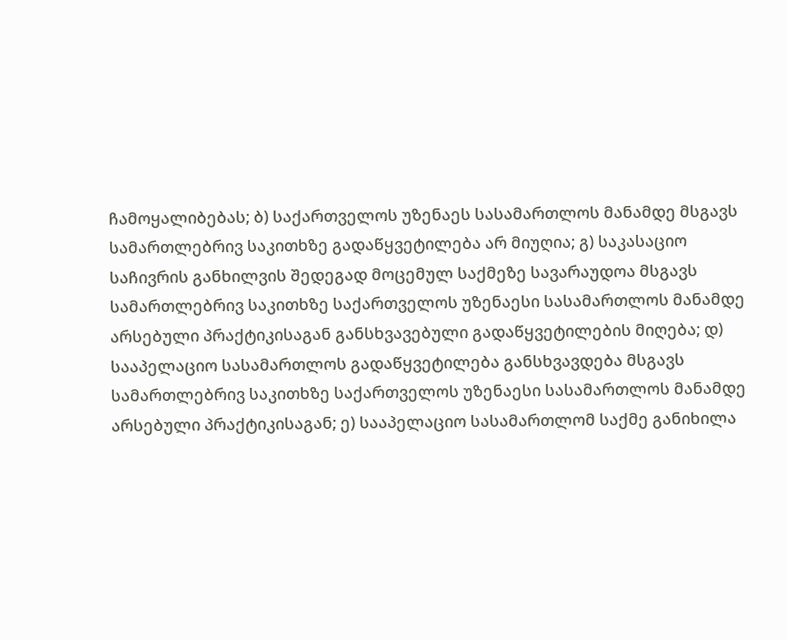ჩამოყალიბებას; ბ) საქართველოს უზენაეს სასამართლოს მანამდე მსგავს სამართლებრივ საკითხზე გადაწყვეტილება არ მიუღია; გ) საკასაციო საჩივრის განხილვის შედეგად მოცემულ საქმეზე სავარაუდოა მსგავს სამართლებრივ საკითხზე საქართველოს უზენაესი სასამართლოს მანამდე არსებული პრაქტიკისაგან განსხვავებული გადაწყვეტილების მიღება; დ) სააპელაციო სასამართლოს გადაწყვეტილება განსხვავდება მსგავს სამართლებრივ საკითხზე საქართველოს უზენაესი სასამართლოს მანამდე არსებული პრაქტიკისაგან; ე) სააპელაციო სასამართლომ საქმე განიხილა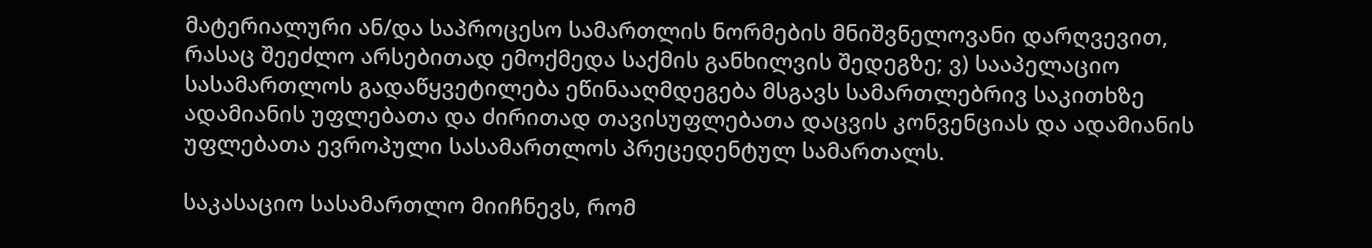მატერიალური ან/და საპროცესო სამართლის ნორმების მნიშვნელოვანი დარღვევით, რასაც შეეძლო არსებითად ემოქმედა საქმის განხილვის შედეგზე; ვ) სააპელაციო სასამართლოს გადაწყვეტილება ეწინააღმდეგება მსგავს სამართლებრივ საკითხზე ადამიანის უფლებათა და ძირითად თავისუფლებათა დაცვის კონვენციას და ადამიანის უფლებათა ევროპული სასამართლოს პრეცედენტულ სამართალს.

საკასაციო სასამართლო მიიჩნევს, რომ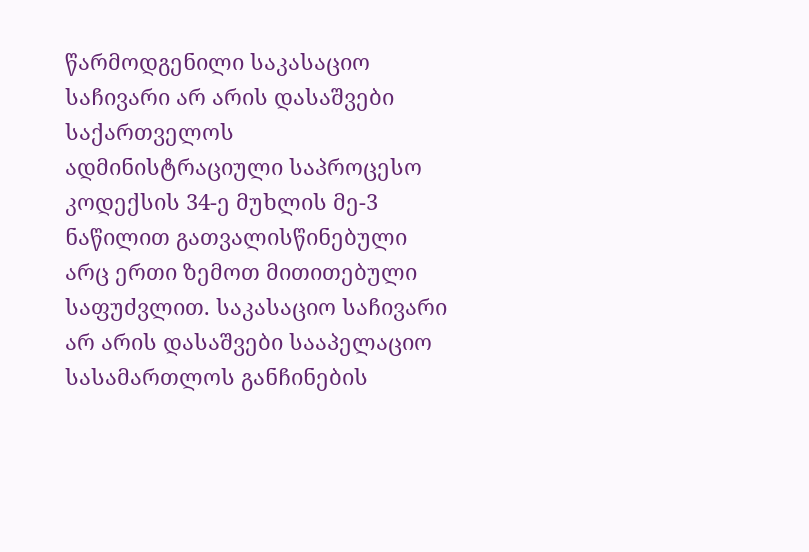წარმოდგენილი საკასაციო საჩივარი არ არის დასაშვები საქართველოს ადმინისტრაციული საპროცესო კოდექსის 34-ე მუხლის მე-3 ნაწილით გათვალისწინებული არც ერთი ზემოთ მითითებული საფუძვლით. საკასაციო საჩივარი არ არის დასაშვები სააპელაციო სასამართლოს განჩინების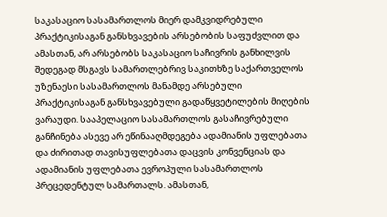საკასაციო სასამართლოს მიერ დამკვიდრებული პრაქტიკისაგან განსხვავების არსებობის საფუძვლით და ამასთან, არ არსებობს საკასაციო საჩივრის განხილვის შედეგად მსგავს სამართლებრივ საკითხზე საქართველოს უზენაესი სასამართლოს მანამდე არსებული პრაქტიკისაგან განსხვავებული გადაწყვეტილების მიღების ვარაუდი. სააპელაციო სასამართლოს გასაჩივრებული განჩინება ასევე არ ეწინააღმდეგება ადამიანის უფლებათა და ძირითად თავისუფლებათა დაცვის კონვენციას და ადამიანის უფლებათა ევროპული სასამართლოს პრეცედენტულ სამართალს. ამასთან,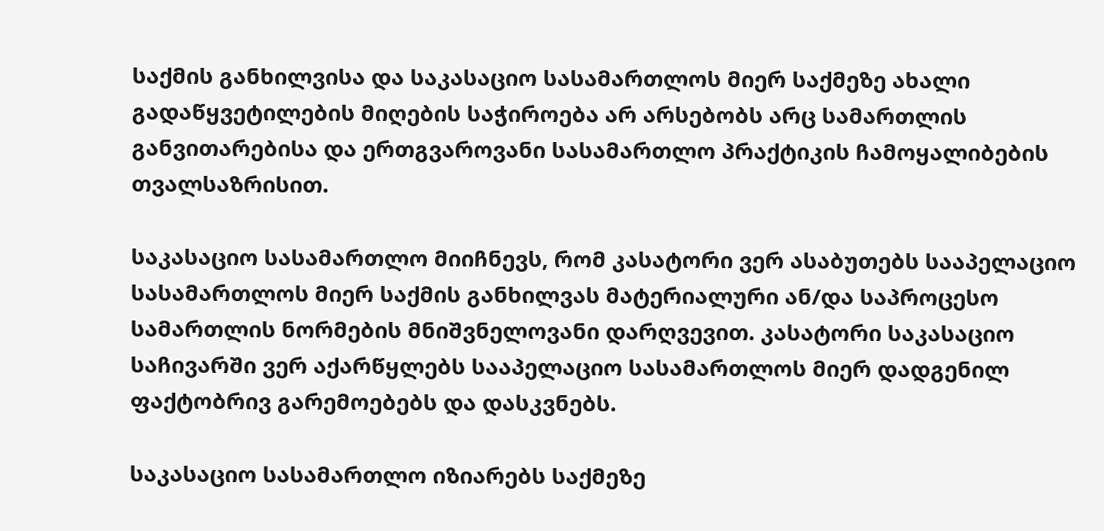საქმის განხილვისა და საკასაციო სასამართლოს მიერ საქმეზე ახალი გადაწყვეტილების მიღების საჭიროება არ არსებობს არც სამართლის განვითარებისა და ერთგვაროვანი სასამართლო პრაქტიკის ჩამოყალიბების თვალსაზრისით.

საკასაციო სასამართლო მიიჩნევს, რომ კასატორი ვერ ასაბუთებს სააპელაციო სასამართლოს მიერ საქმის განხილვას მატერიალური ან/და საპროცესო სამართლის ნორმების მნიშვნელოვანი დარღვევით. კასატორი საკასაციო საჩივარში ვერ აქარწყლებს სააპელაციო სასამართლოს მიერ დადგენილ ფაქტობრივ გარემოებებს და დასკვნებს.

საკასაციო სასამართლო იზიარებს საქმეზე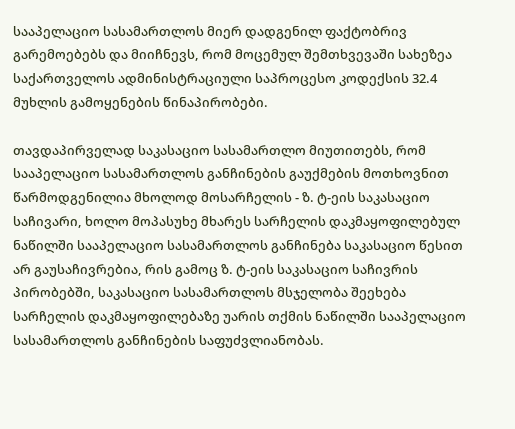სააპელაციო სასამართლოს მიერ დადგენილ ფაქტობრივ გარემოებებს და მიიჩნევს, რომ მოცემულ შემთხვევაში სახეზეა საქართველოს ადმინისტრაციული საპროცესო კოდექსის 32.4 მუხლის გამოყენების წინაპირობები.

თავდაპირველად საკასაციო სასამართლო მიუთითებს, რომ სააპელაციო სასამართლოს განჩინების გაუქმების მოთხოვნით წარმოდგენილია მხოლოდ მოსარჩელის - ზ. ტ-ეის საკასაციო საჩივარი, ხოლო მოპასუხე მხარეს სარჩელის დაკმაყოფილებულ ნაწილში სააპელაციო სასამართლოს განჩინება საკასაციო წესით არ გაუსაჩივრებია, რის გამოც ზ. ტ-ეის საკასაციო საჩივრის პირობებში, საკასაციო სასამართლოს მსჯელობა შეეხება სარჩელის დაკმაყოფილებაზე უარის თქმის ნაწილში სააპელაციო სასამართლოს განჩინების საფუძვლიანობას.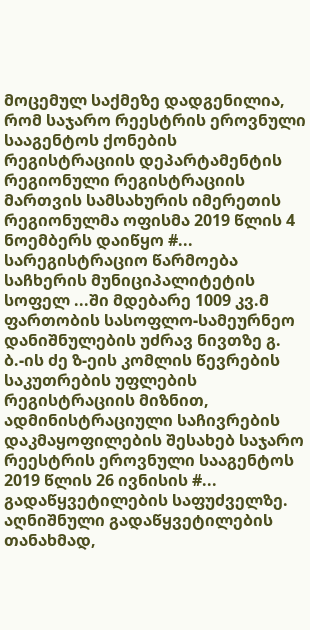მოცემულ საქმეზე დადგენილია, რომ საჯარო რეესტრის ეროვნული სააგენტოს ქონების რეგისტრაციის დეპარტამენტის რეგიონული რეგისტრაციის მართვის სამსახურის იმერეთის რეგიონულმა ოფისმა 2019 წლის 4 ნოემბერს დაიწყო #... სარეგისტრაციო წარმოება საჩხერის მუნიციპალიტეტის სოფელ ...ში მდებარე 1009 კვ.მ ფართობის სასოფლო-სამეურნეო დანიშნულების უძრავ ნივთზე გ. ბ.-ის ძე ზ-ეის კომლის წევრების საკუთრების უფლების რეგისტრაციის მიზნით, ადმინისტრაციული საჩივრების დაკმაყოფილების შესახებ საჯარო რეესტრის ეროვნული სააგენტოს 2019 წლის 26 ივნისის #... გადაწყვეტილების საფუძველზე. აღნიშნული გადაწყვეტილების თანახმად,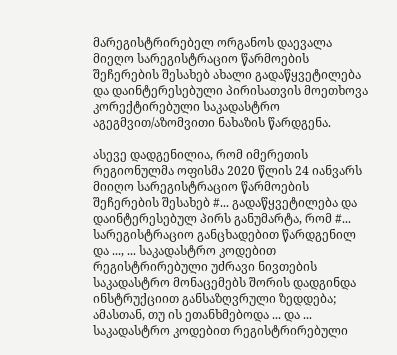მარეგისტრირებელ ორგანოს დაევალა მიეღო სარეგისტრაციო წარმოების შეჩერების შესახებ ახალი გადაწყვეტილება და დაინტერესებული პირისათვის მოეთხოვა კორექტირებული საკადასტრო აგეგმვით/აზომვითი ნახაზის წარდგენა.

ასევე დადგენილია, რომ იმერეთის რეგიონულმა ოფისმა 2020 წლის 24 იანვარს მიიღო სარეგისტრაციო წარმოების შეჩერების შესახებ #... გადაწყვეტილება და დაინტერესებულ პირს განუმარტა, რომ #... სარეგისტრაციო განცხადებით წარდგენილ და ..., ... საკადასტრო კოდებით რეგისტრირებული უძრავი ნივთების საკადასტრო მონაცემებს შორის დადგინდა ინსტრუქციით განსაზღვრული ზედდება; ამასთან, თუ ის ეთანხმებოდა ... და ... საკადასტრო კოდებით რეგისტრირებული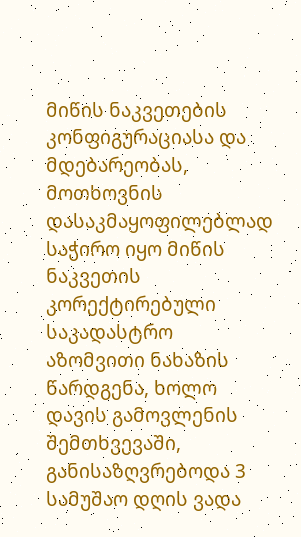მიწის ნაკვეთების კონფიგურაციასა და მდებარეობას, მოთხოვნის დასაკმაყოფილებლად საჭირო იყო მიწის ნაკვეთის კორექტირებული საკადასტრო აზომვითი ნახაზის წარდგენა, ხოლო დავის გამოვლენის შემთხვევაში, განისაზღვრებოდა 3 სამუშაო დღის ვადა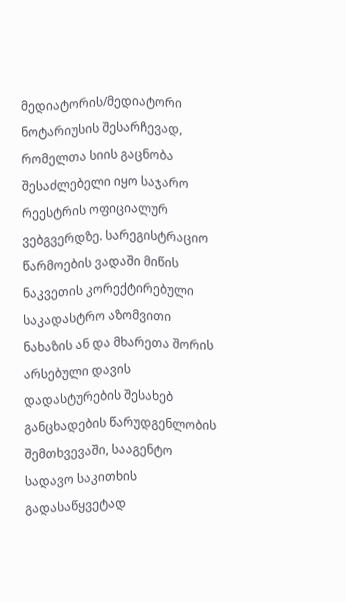მედიატორის/მედიატორი ნოტარიუსის შესარჩევად, რომელთა სიის გაცნობა შესაძლებელი იყო საჯარო რეესტრის ოფიციალურ ვებგვერდზე. სარეგისტრაციო წარმოების ვადაში მიწის ნაკვეთის კორექტირებული საკადასტრო აზომვითი ნახაზის ან და მხარეთა შორის არსებული დავის დადასტურების შესახებ განცხადების წარუდგენლობის შემთხვევაში, სააგენტო სადავო საკითხის გადასაწყვეტად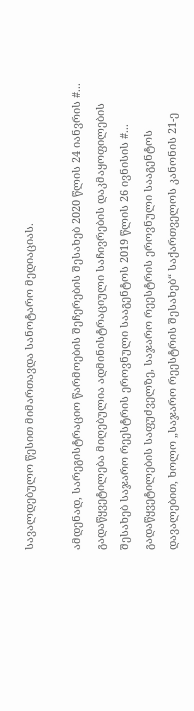სავალდებულო წესით მიმართავდა სანოტარო მედიაციას.

ამდენად, სარეგისტრაციო წარმოების შეჩერების შესახებ 2020 წლის 24 იანვრის #... გადაწყვეტილება მიღებულია ადმინისტრაციული საჩივრების დაკმაყოფილების შესახებ საჯარო რეესტრის ეროვნული სააგენტოს 2019 წლის 26 ივნისის #... გადაწყვეტილების საფუძველზე, საჯარო რეესტრის ეროვნული სააგენტოს დავალებით, ხოლო „საჯარო რეესტრის შესახებ“ საქართველოს კანონის 21-ე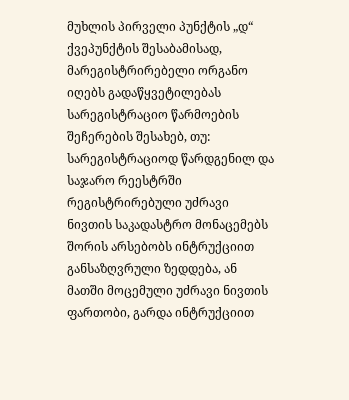მუხლის პირველი პუნქტის „დ“ ქვეპუნქტის შესაბამისად, მარეგისტრირებელი ორგანო იღებს გადაწყვეტილებას სარეგისტრაციო წარმოების შეჩერების შესახებ, თუ: სარეგისტრაციოდ წარდგენილ და საჯარო რეესტრში რეგისტრირებული უძრავი ნივთის საკადასტრო მონაცემებს შორის არსებობს ინტრუქციით განსაზღვრული ზედდება, ან მათში მოცემული უძრავი ნივთის ფართობი, გარდა ინტრუქციით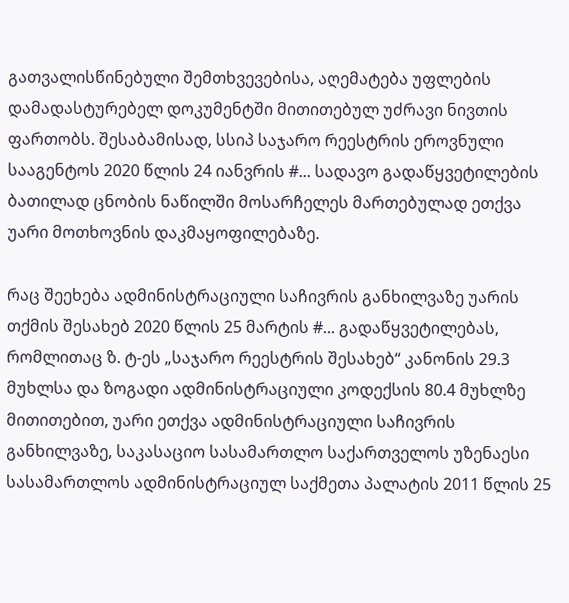გათვალისწინებული შემთხვევებისა, აღემატება უფლების დამადასტურებელ დოკუმენტში მითითებულ უძრავი ნივთის ფართობს. შესაბამისად, სსიპ საჯარო რეესტრის ეროვნული სააგენტოს 2020 წლის 24 იანვრის #... სადავო გადაწყვეტილების ბათილად ცნობის ნაწილში მოსარჩელეს მართებულად ეთქვა უარი მოთხოვნის დაკმაყოფილებაზე.

რაც შეეხება ადმინისტრაციული საჩივრის განხილვაზე უარის თქმის შესახებ 2020 წლის 25 მარტის #... გადაწყვეტილებას, რომლითაც ზ. ტ-ეს „საჯარო რეესტრის შესახებ“ კანონის 29.3 მუხლსა და ზოგადი ადმინისტრაციული კოდექსის 80.4 მუხლზე მითითებით, უარი ეთქვა ადმინისტრაციული საჩივრის განხილვაზე, საკასაციო სასამართლო საქართველოს უზენაესი სასამართლოს ადმინისტრაციულ საქმეთა პალატის 2011 წლის 25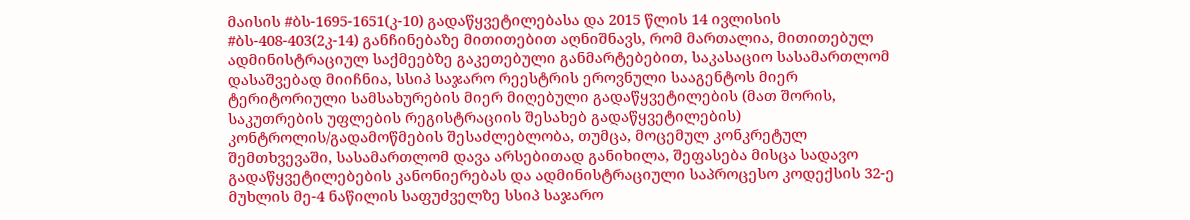მაისის #ბს-1695-1651(კ-10) გადაწყვეტილებასა და 2015 წლის 14 ივლისის #ბს-408-403(2კ-14) განჩინებაზე მითითებით აღნიშნავს, რომ მართალია, მითითებულ ადმინისტრაციულ საქმეებზე გაკეთებული განმარტებებით, საკასაციო სასამართლომ დასაშვებად მიიჩნია, სსიპ საჯარო რეესტრის ეროვნული სააგენტოს მიერ ტერიტორიული სამსახურების მიერ მიღებული გადაწყვეტილების (მათ შორის, საკუთრების უფლების რეგისტრაციის შესახებ გადაწყვეტილების) კონტროლის/გადამოწმების შესაძლებლობა, თუმცა, მოცემულ კონკრეტულ შემთხვევაში, სასამართლომ დავა არსებითად განიხილა, შეფასება მისცა სადავო გადაწყვეტილებების კანონიერებას და ადმინისტრაციული საპროცესო კოდექსის 32-ე მუხლის მე-4 ნაწილის საფუძველზე სსიპ საჯარო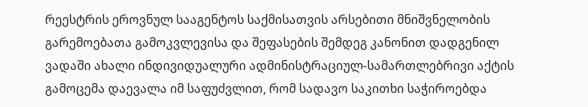რეესტრის ეროვნულ სააგენტოს საქმისათვის არსებითი მნიშვნელობის გარემოებათა გამოკვლევისა და შეფასების შემდეგ კანონით დადგენილ ვადაში ახალი ინდივიდუალური ადმინისტრაციულ-სამართლებრივი აქტის გამოცემა დაევალა იმ საფუძვლით, რომ სადავო საკითხი საჭიროებდა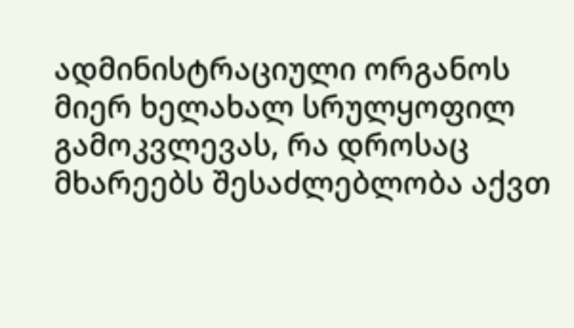ადმინისტრაციული ორგანოს მიერ ხელახალ სრულყოფილ გამოკვლევას, რა დროსაც მხარეებს შესაძლებლობა აქვთ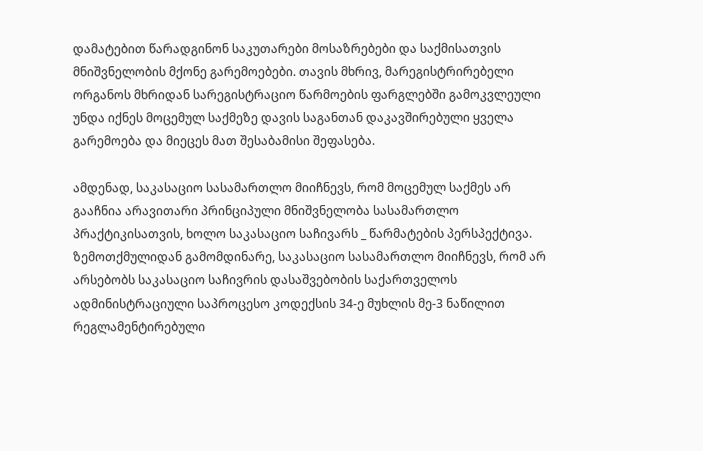დამატებით წარადგინონ საკუთარები მოსაზრებები და საქმისათვის მნიშვნელობის მქონე გარემოებები. თავის მხრივ, მარეგისტრირებელი ორგანოს მხრიდან სარეგისტრაციო წარმოების ფარგლებში გამოკვლეული უნდა იქნეს მოცემულ საქმეზე დავის საგანთან დაკავშირებული ყველა გარემოება და მიეცეს მათ შესაბამისი შეფასება.

ამდენად, საკასაციო სასამართლო მიიჩნევს, რომ მოცემულ საქმეს არ გააჩნია არავითარი პრინციპული მნიშვნელობა სასამართლო პრაქტიკისათვის, ხოლო საკასაციო საჩივარს _ წარმატების პერსპექტივა. ზემოთქმულიდან გამომდინარე, საკასაციო სასამართლო მიიჩნევს, რომ არ არსებობს საკასაციო საჩივრის დასაშვებობის საქართველოს ადმინისტრაციული საპროცესო კოდექსის 34-ე მუხლის მე-3 ნაწილით რეგლამენტირებული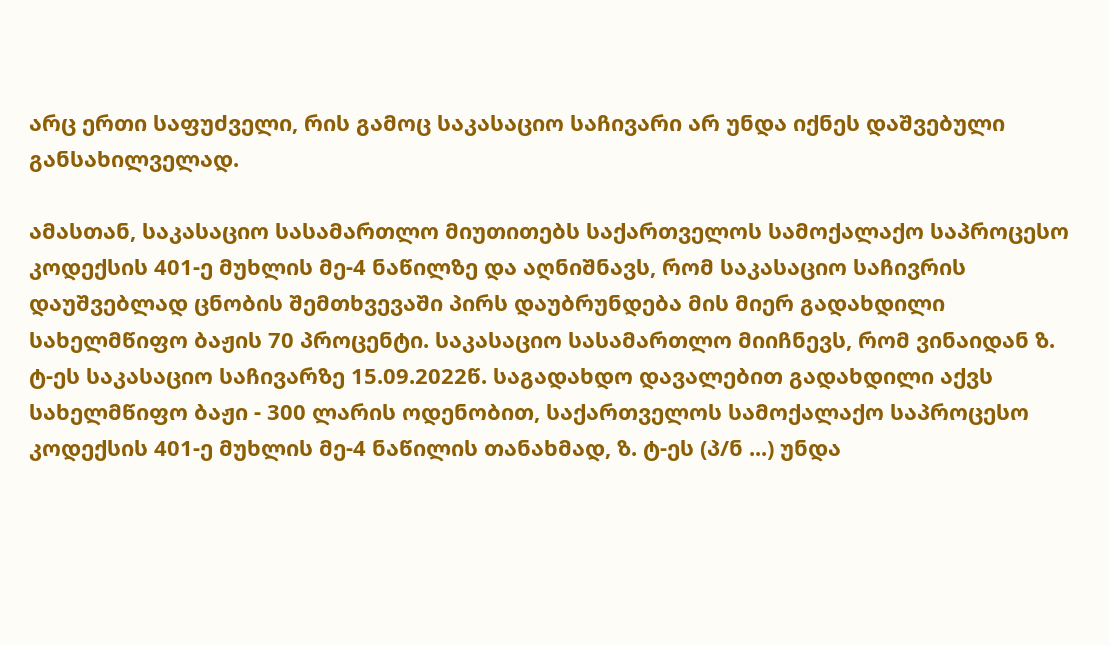არც ერთი საფუძველი, რის გამოც საკასაციო საჩივარი არ უნდა იქნეს დაშვებული განსახილველად.

ამასთან, საკასაციო სასამართლო მიუთითებს საქართველოს სამოქალაქო საპროცესო კოდექსის 401-ე მუხლის მე-4 ნაწილზე და აღნიშნავს, რომ საკასაციო საჩივრის დაუშვებლად ცნობის შემთხვევაში პირს დაუბრუნდება მის მიერ გადახდილი სახელმწიფო ბაჟის 70 პროცენტი. საკასაციო სასამართლო მიიჩნევს, რომ ვინაიდან ზ. ტ-ეს საკასაციო საჩივარზე 15.09.2022წ. საგადახდო დავალებით გადახდილი აქვს სახელმწიფო ბაჟი - 300 ლარის ოდენობით, საქართველოს სამოქალაქო საპროცესო კოდექსის 401-ე მუხლის მე-4 ნაწილის თანახმად, ზ. ტ-ეს (პ/ნ ...) უნდა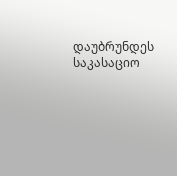დაუბრუნდეს საკასაციო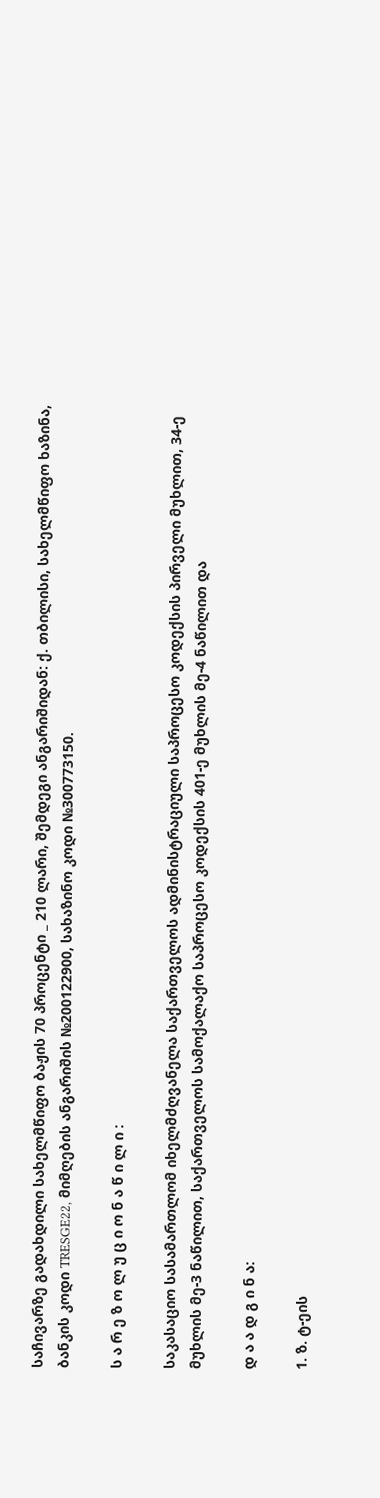საჩივარზე გადახდილი სახელმწიფო ბაჟის 70 პროცენტი _ 210 ლარი, შემდეგი ანგარიშიდან: ქ. თბილისი, სახელმწიფო ხაზინა, ბანკის კოდი TRESGE22, მიმღების ანგარიშის №200122900, სახაზინო კოდი №300773150.

ს ა რ ე ზ ო ლ უ ც ი ო ნ ა წ ი ლ ი :

საკასაციო სასამართლომ იხელმძღვანელა საქართველოს ადმინისტრაციული საპროცესო კოდექსის პირველი მუხლით, 34-ე მუხლის მე-3 ნაწილით, საქართველოს სამოქალაქო საპროცესო კოდექსის 401-ე მუხლის მე-4 ნაწილით და

დ ა ა დ გ ი ნ ა:

1. ზ. ტ-ეის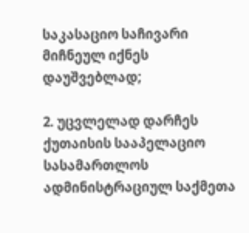საკასაციო საჩივარი მიჩნეულ იქნეს დაუშვებლად;

2. უცვლელად დარჩეს ქუთაისის სააპელაციო სასამართლოს ადმინისტრაციულ საქმეთა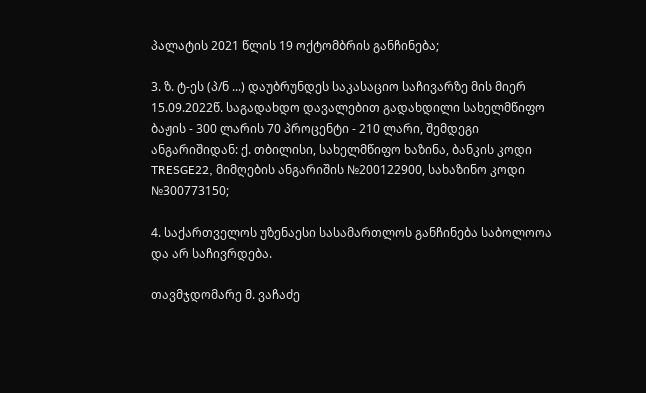პალატის 2021 წლის 19 ოქტომბრის განჩინება;

3. ზ. ტ-ეს (პ/ნ ...) დაუბრუნდეს საკასაციო საჩივარზე მის მიერ 15.09.2022წ. საგადახდო დავალებით გადახდილი სახელმწიფო ბაჟის - 300 ლარის 70 პროცენტი - 210 ლარი, შემდეგი ანგარიშიდან: ქ. თბილისი, სახელმწიფო ხაზინა, ბანკის კოდი TRESGE22, მიმღების ანგარიშის №200122900, სახაზინო კოდი №300773150;

4. საქართველოს უზენაესი სასამართლოს განჩინება საბოლოოა და არ საჩივრდება.

თავმჯდომარე მ. ვაჩაძე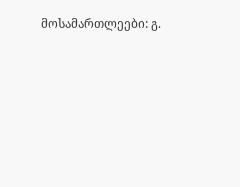მოსამართლეები: გ.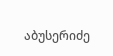აბუსერიძე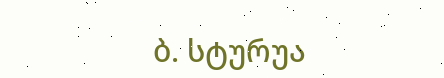ბ. სტურუა